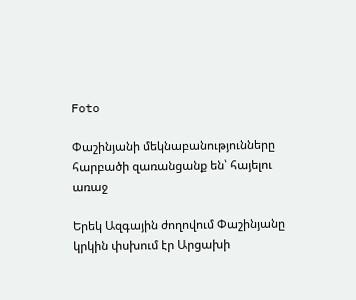Foto

Փաշինյանի մեկնաբանությունները հարբածի զառանցանք են՝ հայելու առաջ

Երեկ Ազգային ժողովում Փաշինյանը կրկին փսխում էր Արցախի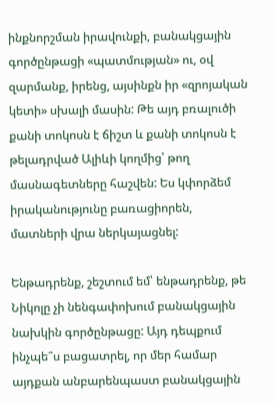ինքնորշման իրավունքի, բանակցային գործընթացի «պատմության» ու, օվ զարմանք, իրենց, այսինքն իր «զրոյական կետի» սխալի մասին: Թե այդ բռալուծի քանի տոկոսն է ճիշտ և քանի տոկոսն է թելադրված Ալիևի կողմից՝ թող մասնագետները հաշվեն: Ես կփորձեմ իրականությունը բառացիորեն, մատների վրա ներկայացնել:

Ենթադրենք, շեշտում եմ՝ ենթադրենք, թե Նիկոլը չի նենգափոխում բանակցային նախկին գործընթացը: Այդ դեպքում ինչպե՞ս բացատրել, որ մեր համար այդքան անբարենպաստ բանակցային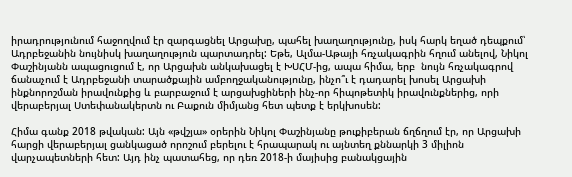իրադրությունում հաջողվում էր զարգացնել Արցախը, պահել խաղաղությունը, իսկ հարկ եղած դեպքում՝ Ադրբեջանին նույնիսկ խաղաղություն պարտադրել: Եթե, Ալմա-Աթայի հռչակագրին հղում անելով, Նիկոլ Փաշինյանն ապացուցում է, որ Արցախն անկախացել է ԽՍՀՄ-ից, ապա հիմա, երբ  նույն հռչակագրով ճանաչում է Ադրբեջանի տարածքային ամբողջականությունը, ինչո՞ւ է դադարել խոսել Արցախի ինքնորոշման իրավունքից և բարբաջում է արցախցիների ինչ-որ հիպոթետիկ իրավունքներից, որի վերաբերյալ Ստեփանակերտն ու Բաքուն միմյանց հետ պետք է երկխոսեն:

Հիմա գանք 2018 թվական: Այն «թվշյա» օրերին Նիկոլ Փաշինյանը թուքիբերան ճղճղում էր, որ Արցախի հարցի վերաբերյալ ցանկացած որոշում բերելու է հրապարակ ու այնտեղ քննարկի 3 միլիոն վարչապետների հետ: Այդ ինչ պատահեց, որ դեռ 2018-ի մայիսից բանակցային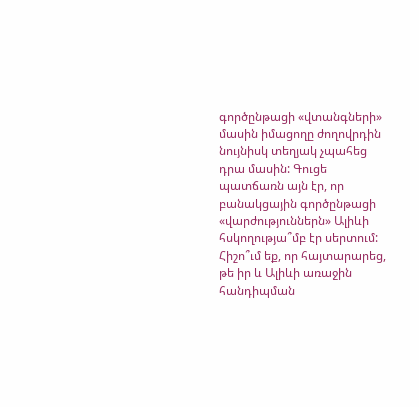գործընթացի «վտանգների» մասին իմացողը ժողովրդին նույնիսկ տեղյակ չպահեց դրա մասին: Գուցե պատճառն այն էր, որ բանակցային գործընթացի «վարժություններն» Ալիևի հսկողությա՞մբ էր սերտում: Հիշո՞ւմ եք, որ հայտարարեց, թե իր և Ալիևի առաջին հանդիպման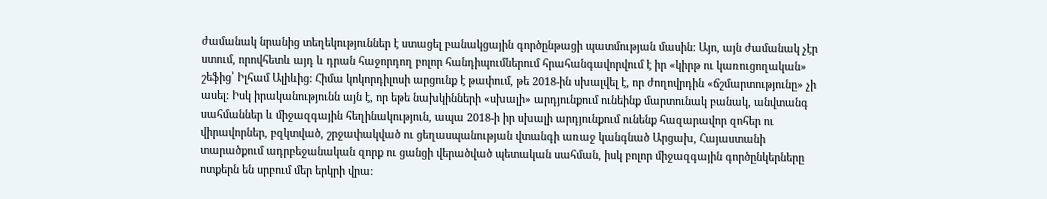ժամանակ նրանից տեղեկություններ է ստացել բանակցային գործընթացի պատմության մասին: Այո, այն ժամանակ չէր ստում, որովհետև այդ և դրան հաջորդող բոլոր հանդիպումներում հրահանգավորվում է իր «կիրթ ու կառուցողական» շեֆից՝ Իլհամ Ալիևից: Հիմա կոկորդիլոսի արցունք է թափում, թե 2018-ին սխալվել է, որ ժողովրդին «ճշմարտությունը» չի ասել: Իսկ իրականությունն այն է, որ եթե նախկինների «սխալի» արդյունքում ունեինք մարտունակ բանակ, անվտանգ սահմաններ և միջազգային հեղինակություն, ապա 2018-ի իր սխալի արդյունքում ունենք հազարավոր զոհեր ու վիրավորներ, բզկտված, շրջափակված ու ցեղասպանության վտանգի առաջ կանգնած Արցախ, Հայաստանի տարածքում ադրբեջանական զորք ու ցանցի վերածված պետական սահման, իսկ բոլոր միջազգային գործընկերները ոտքերն են սրբում մեր երկրի վրա: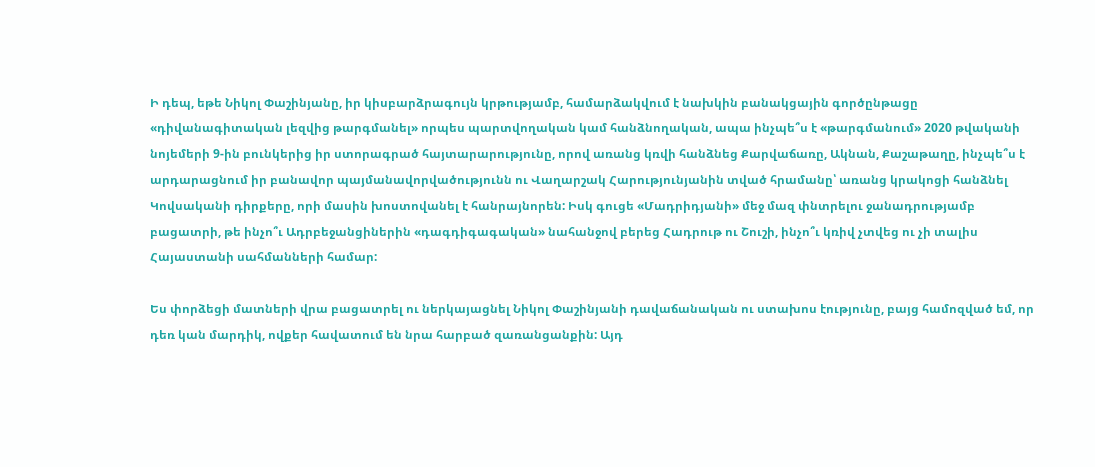Ի դեպ, եթե Նիկոլ Փաշինյանը, իր կիսբարձրագույն կրթությամբ, համարձակվում է նախկին բանակցային գործընթացը «դիվանագիտական լեզվից թարգմանել» որպես պարտվողական կամ հանձնողական, ապա ինչպե՞ս է «թարգմանում» 2020 թվականի նոյեմերի 9-ին բունկերից իր ստորագրած հայտարարությունը, որով առանց կռվի հանձնեց Քարվաճառը, Ակնան, Քաշաթաղը, ինչպե՞ս է արդարացնում իր բանավոր պայմանավորվածությունն ու Վաղարշակ Հարությունյանին տված հրամանը՝ առանց կրակոցի հանձնել Կովսականի դիրքերը, որի մասին խոստովանել է հանրայնորեն: Իսկ գուցե «Մադրիդյանի» մեջ մազ փնտրելու ջանադրությամբ բացատրի, թե ինչո՞ւ Ադրբեջանցիներին «դագդիգագական» նահանջով բերեց Հադրութ ու Շուշի, ինչո՞ւ կռիվ չտվեց ու չի տալիս Հայաստանի սահմանների համար:

Ես փորձեցի մատների վրա բացատրել ու ներկայացնել Նիկոլ Փաշինյանի դավաճանական ու ստախոս էությունը, բայց համոզված եմ, որ դեռ կան մարդիկ, ովքեր հավատում են նրա հարբած զառանցանքին: Այդ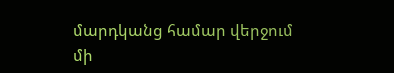մարդկանց համար վերջում մի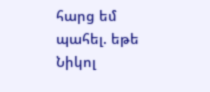հարց եմ պահել. եթե Նիկոլ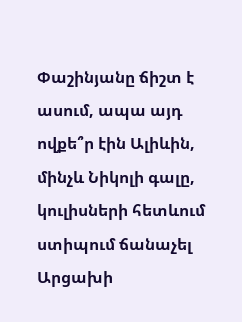Փաշինյանը ճիշտ է ասում, ապա այդ ովքե՞ր էին Ալիևին, մինչև Նիկոլի գալը, կուլիսների հետևում ստիպում ճանաչել Արցախի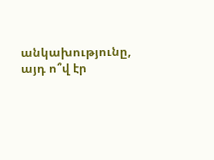անկախությունը, այդ ո՞վ էր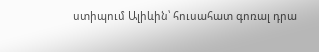ստիպում Ալիևին՝ հուսահատ գոռալ դրա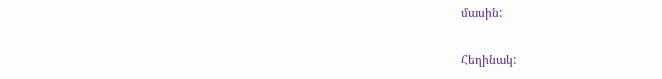մասին:

Հեղինակ: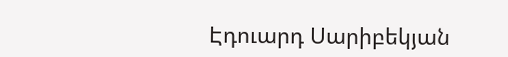Էդուարդ Սարիբեկյան